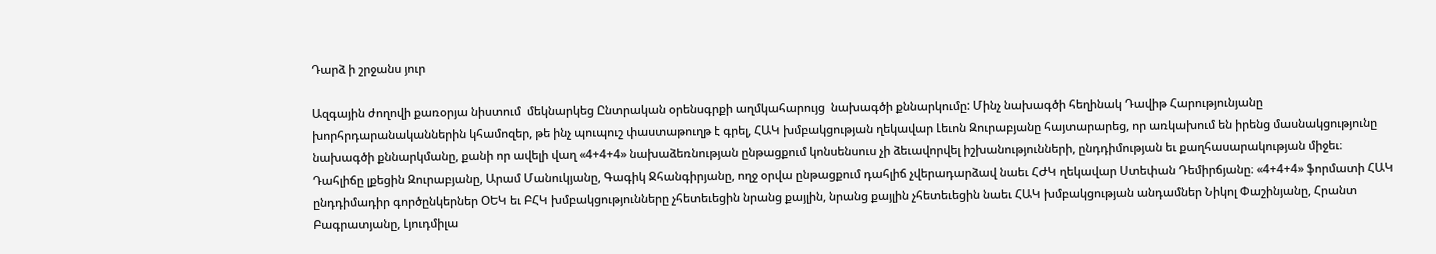Դարձ ի շրջանս յուր

Ազգային ժողովի քառօրյա նիստում  մեկնարկեց Ընտրական օրենսգրքի աղմկահարույց  նախագծի քննարկումը: Մինչ նախագծի հեղինակ Դավիթ Հարությունյանը խորհրդարանականներին կհամոզեր, թե ինչ պուպուշ փաստաթուղթ է գրել, ՀԱԿ խմբակցության ղեկավար Լեւոն Զուրաբյանը հայտարարեց, որ առկախում են իրենց մասնակցությունը նախագծի քննարկմանը, քանի որ ավելի վաղ «4+4+4» նախաձեռնության ընթացքում կոնսենսուս չի ձեւավորվել իշխանությունների, ընդդիմության եւ քաղհասարակության միջեւ։ Դահլիճը լքեցին Զուրաբյանը, Արամ Մանուկյանը, Գագիկ Ջհանգիրյանը, ողջ օրվա ընթացքում դահլիճ չվերադարձավ նաեւ ՀԺԿ ղեկավար Ստեփան Դեմիրճյանը։ «4+4+4» ֆորմատի ՀԱԿ ընդդիմադիր գործընկերներ ՕԵԿ եւ ԲՀԿ խմբակցությունները չհետեւեցին նրանց քայլին, նրանց քայլին չհետեւեցին նաեւ ՀԱԿ խմբակցության անդամներ Նիկոլ Փաշինյանը, Հրանտ Բագրատյանը, Լյուդմիլա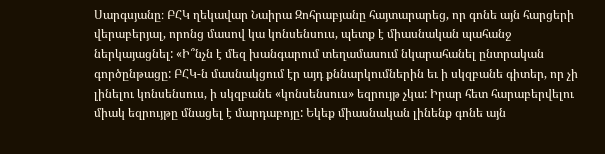Սարգսյանը։ ԲՀԿ ղեկավար Նաիրա Զոհրաբյանը հայտարարեց, որ գոնե այն հարցերի վերաբերյալ, որոնց մասով կա կոնսենսուս, պետք է միասնական պահանջ ներկայացնել: «Ի՞նչն է մեզ խանգարում տեղամասում նկարահանել ընտրական գործընթացը: ԲՀԿ-ն մասնակցում էր այդ քննարկումներին եւ ի սկզբանե գիտեր, որ չի լինելու կոնսենսուս, ի սկզբանե «կոնսենսուս» եզրույթ չկա: Իրար հետ հարաբերվելու միակ եզրույթը մնացել է մարդաբոյը: Եկեք միասնական լինենք գոնե այն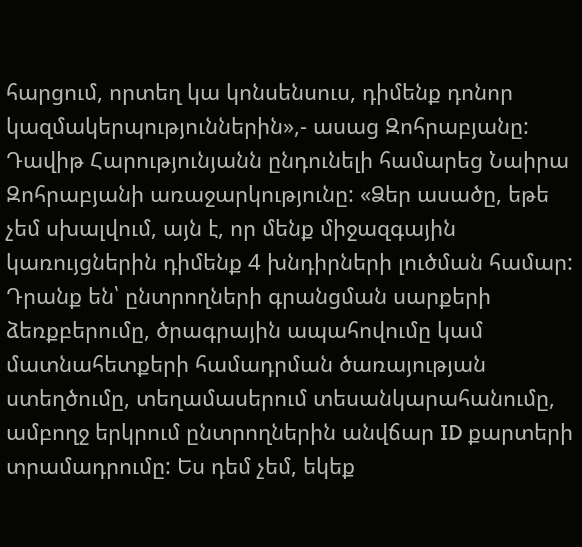հարցում, որտեղ կա կոնսենսուս, դիմենք դոնոր կազմակերպություններին»,- ասաց Զոհրաբյանը: Դավիթ Հարությունյանն ընդունելի համարեց Նաիրա Զոհրաբյանի առաջարկությունը: «Ձեր ասածը, եթե չեմ սխալվում, այն է, որ մենք միջազգային կառույցներին դիմենք 4 խնդիրների լուծման համար: Դրանք են՝ ընտրողների գրանցման սարքերի ձեռքբերումը, ծրագրային ապահովումը կամ մատնահետքերի համադրման ծառայության ստեղծումը, տեղամասերում տեսանկարահանումը, ամբողջ երկրում ընտրողներին անվճար ID քարտերի տրամադրումը: Ես դեմ չեմ, եկեք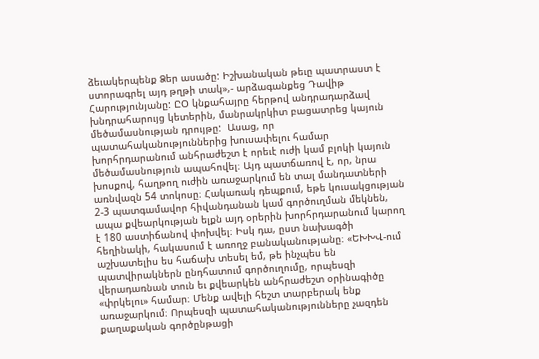ձեւակերպենք Ձեր ասածը: Իշխանական թեւը պատրաստ է ստորագրել այդ թղթի տակ»,- արձագանքեց Դավիթ Հարությունյանը: ԸՕ կնքահայրը հերթով անդրադարձավ խնդրահարույց կետերին, մանրակրկիտ բացատրեց կայուն մեծամասնության դրույթը:  Ասաց, որ պատահականություններից խուսափելու համար խորհրդարանում անհրաժեշտ է որեւէ ուժի կամ բլոկի կայուն մեծամասնություն ապահովել։ Այդ պատճառով է, որ, նրա խոսքով, հաղթող ուժին առաջարկում են տալ մանդատների առնվազն 54 տոկոսը։ Հակառակ դեպքում, եթե կուսակցության 2-3 պատգամավոր հիվանդանան կամ գործուղման մեկնեն, ապա քվեարկության ելքն այդ օրերին խորհրդարանում կարող է 180 աստիճանով փոխվել։ Իսկ դա, ըստ նախագծի հեղինակի, հակասում է առողջ բանականությանը։ «ԵԽԽՎ-ում աշխատելիս ես հաճախ տեսել եմ, թե ինչպես են պատվիրակներն ընդհատում գործուղումը, որպեսզի վերադառնան տուն եւ քվեարկեն անհրաժեշտ օրինագիծը «փրկելու» համար։ Մենք ավելի հեշտ տարբերակ ենք առաջարկում։ Որպեսզի պատահականությունները չազդեն քաղաքական գործընթացի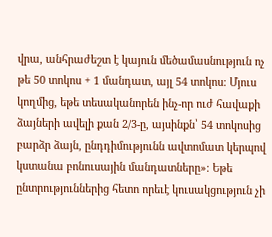վրա, անհրաժեշտ է կայուն մեծամասնություն ոչ թե 50 տոկոս + 1 մանդատ, այլ 54 տոկոս։ Մյուս կողմից, եթե տեսականորեն ինչ-որ ուժ հավաքի ձայների ավելի քան 2/3-ը, այսինքն՝ 54 տոկոսից բարձր ձայն, ընդդիմությունն ավտոմատ կերպով կստանա բոնուսային մանդատները»։ Եթե ընտրություններից հետո որեւէ կուսակցություն չի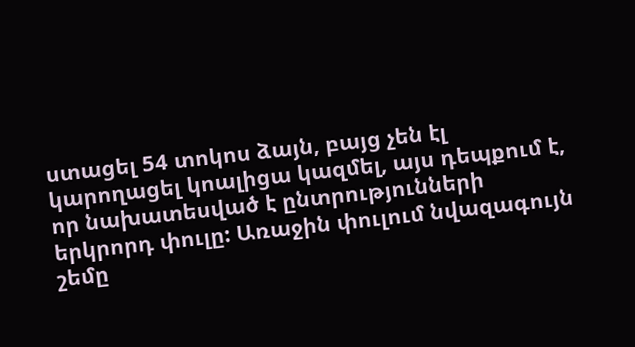ստացել 54 տոկոս ձայն, բայց չեն էլ կարողացել կոալիցա կազմել, այս դեպքում է, որ նախատեսված է ընտրությունների երկրորդ փուլը: Առաջին փուլում նվազագույն շեմը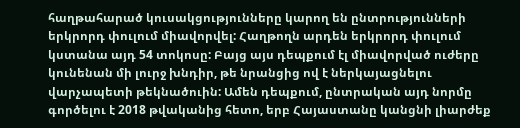հաղթահարած կուսակցությունները կարող են ընտրությունների երկրորդ փուլում միավորվել: Հաղթողն արդեն երկրորդ փուլում կստանա այդ 54 տոկոսը: Բայց այս դեպքում էլ միավորված ուժերը կունենան մի լուրջ խնդիր, թե նրանցից ով է ներկայացնելու վարչապետի թեկնածուին: Ամեն դեպքում, ընտրական այդ նորմը գործելու է 2018 թվականից հետո, երբ Հայաստանը կանցնի լիարժեք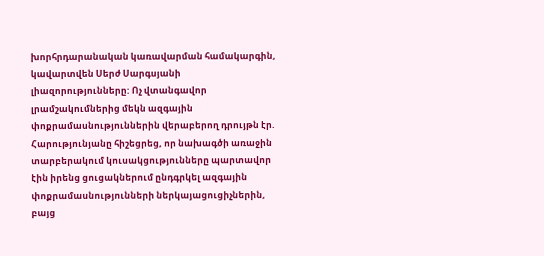խորհրդարանական կառավարման համակարգին, կավարտվեն Սերժ Սարգսյանի լիազորությունները: Ոչ վտանգավոր լրամշակումներից մեկն ազգային փոքրամասնություններին վերաբերող դրույթն էր. Հարությունյանը հիշեցրեց, որ նախագծի առաջին տարբերակում կուսակցությունները պարտավոր էին իրենց ցուցակներում ընդգրկել ազգային փոքրամասնությունների ներկայացուցիչներին, բայց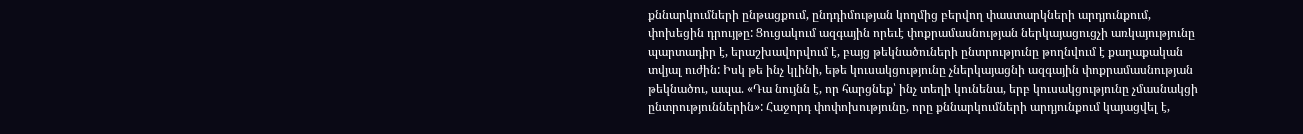քննարկումների ընթացքում, ընդդիմության կողմից բերվող փաստարկների արդյունքում, փոխեցին դրույթը: Ցուցակում ազգային որեւէ փոքրամասնության ներկայացուցչի առկայությունը պարտադիր է, երաշխավորվում է, բայց թեկնածուների ընտրությունը թողնվում է քաղաքական տվյալ ուժին: Իսկ թե ինչ կլինի, եթե կուսակցությունը չներկայացնի ազգային փոքրամասնության թեկնածու, ապա. «Դա նույնն է, որ հարցնեք՝ ինչ տեղի կունենա, երբ կուսակցությունը չմասնակցի ընտրություններին»: Հաջորդ փոփոխությունը, որը քննարկումների արդյունքում կայացվել է,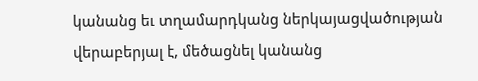կանանց եւ տղամարդկանց ներկայացվածության վերաբերյալ է, մեծացնել կանանց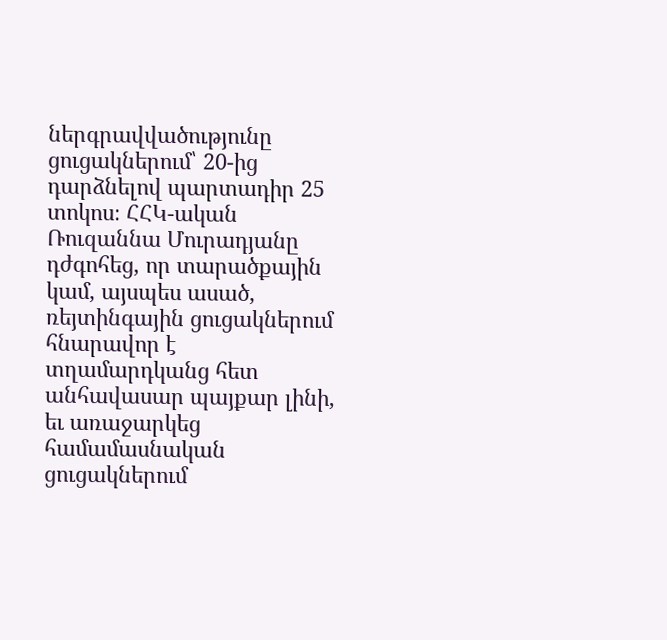ներգրավվածությունը ցուցակներում՝ 20-ից դարձնելով պարտադիր 25 տոկոս։ ՀՀԿ-ական Ռուզաննա Մուրադյանը դժգոհեց, որ տարածքային կամ, այսպես ասած, ռեյտինգային ցուցակներում հնարավոր է տղամարդկանց հետ անհավասար պայքար լինի, եւ առաջարկեց համամասնական ցուցակներում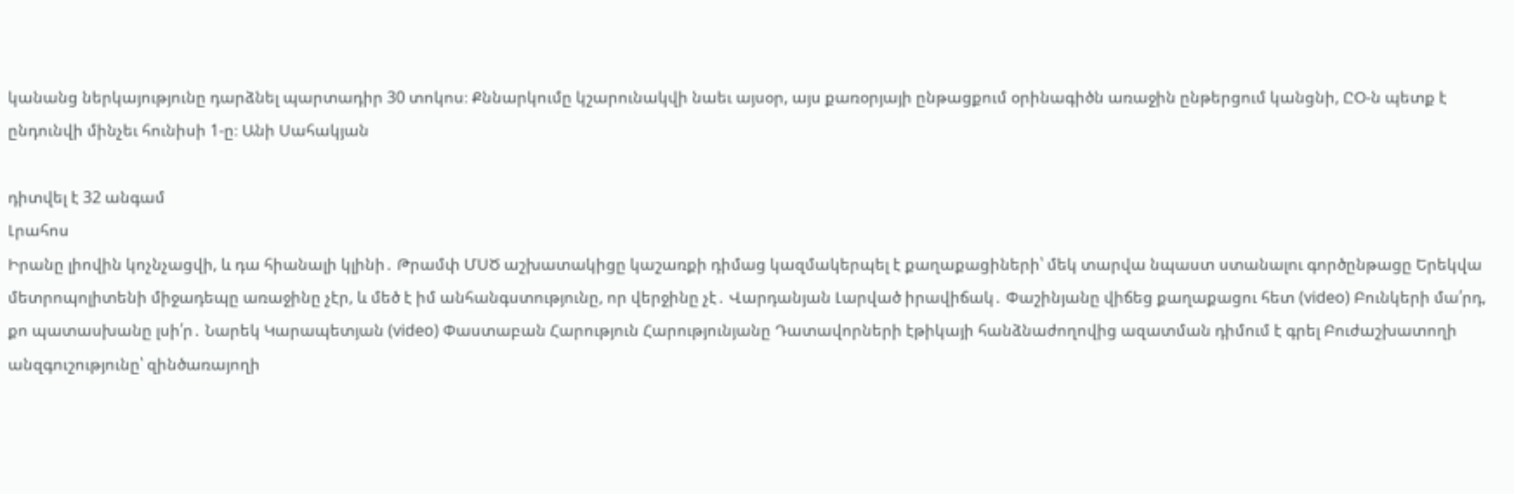կանանց ներկայությունը դարձնել պարտադիր 30 տոկոս։ Քննարկումը կշարունակվի նաեւ այսօր, այս քառօրյայի ընթացքում օրինագիծն առաջին ընթերցում կանցնի, ԸՕ-ն պետք է ընդունվի մինչեւ հունիսի 1-ը։ Անի Սահակյան

դիտվել է 32 անգամ
Լրահոս
Իրանը լիովին կոչնչացվի, և դա հիանալի կլինի․ Թրամփ ՄՍԾ աշխատակիցը կաշառքի դիմաց կազմակերպել է քաղաքացիների՝ մեկ տարվա նպաստ ստանալու գործընթացը Երեկվա մետրոպոլիտենի միջադեպը առաջինը չէր, և մեծ է իմ անհանգստությունը, որ վերջինը չէ․ Վարդանյան Լարված իրավիճակ․ Փաշինյանը վիճեց քաղաքացու հետ (video) Բունկերի մա՛րդ, քո պատասխանը լսի՛ր․ Նարեկ Կարապետյան (video) Փաստաբան Հարություն Հարությունյանը Դատավորների էթիկայի հանձնաժողովից ազատման դիմում է գրել Բուժաշխատողի անզգուշությունը՝ զինծառայողի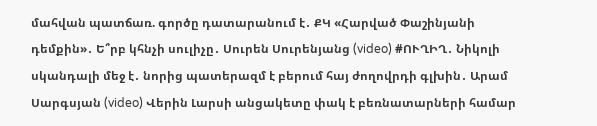մահվան պատճառ. գործը դատարանում է․ ՔԿ «Հարված Փաշինյանի դեմքին»․ Ե՞րբ կհնչի սուլիչը․ Սուրեն Սուրենյանց (video) #ՈՒՂԻՂ․ Նիկոլի սկանդալի մեջ է․ նորից պատերազմ է բերում հայ ժողովրդի գլխին․ Արամ Սարգսյան (video) Վերին Լարսի անցակետը փակ է բեռնատարների համար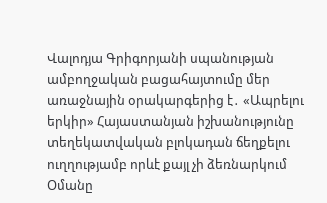Վալոդյա Գրիգորյանի սպանության ամբողջական բացահայտումը մեր առաջնային օրակարգերից է․ «Ապրելու երկիր» Հայաստանյան իշխանությունը տեղեկատվական բլոկադան ճեղքելու ուղղությամբ որևէ քայլ չի ձեռնարկում Օմանը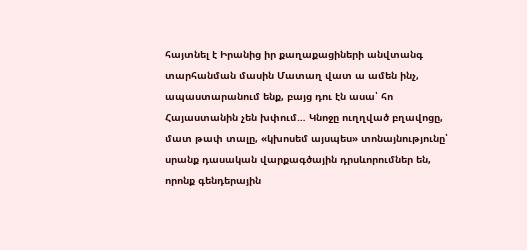հայտնել է Իրանից իր քաղաքացիների անվտանգ տարհանման մասին Մատաղ վատ ա ամեն ինչ, ապաստարանում ենք, բայց դու էն ասա՝ հո Հայաստանին չեն խփում… Կնոջը ուղղված բղավոցը, մատ թափ տալը, «կխոսեմ այսպես» տոնայնությունը՝ սրանք դասական վարքագծային դրսևորումներ են, որոնք գենդերային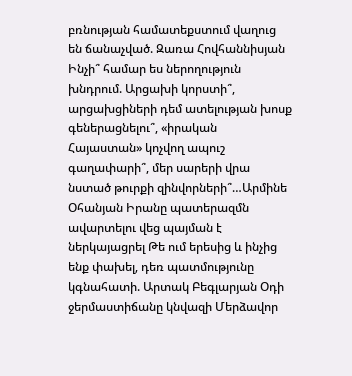բռնության համատեքստում վաղուց են ճանաչված. Զառա Հովհաննիսյան Ինչի՞ համար ես ներողություն խնդրում. Արցախի կորստի՞, արցախցիների դեմ ատելության խոսք գեներացնելու՞, «իրական Հայաստան» կոչվող ապուշ գաղափարի՞, մեր սարերի վրա նստած թուրքի զինվորների՞…Արմինե Օհանյան Իրանը պատերազմն ավարտելու վեց պայման է ներկայացրել Թե ում երեսից և ինչից ենք փախել, դեռ պատմությունը կգնահատի. Արտակ Բեգլարյան Օդի ջերմաստիճանը կնվազի Մերձավոր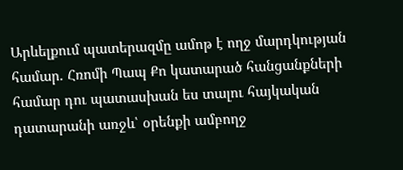Արևելքում պատերազմը ամոթ է ողջ մարդկության համար. Հռոմի Պապ Քո կատարած հանցանքների համար դու պատասխան ես տալու հայկական դատարանի առջև՝ օրենքի ամբողջ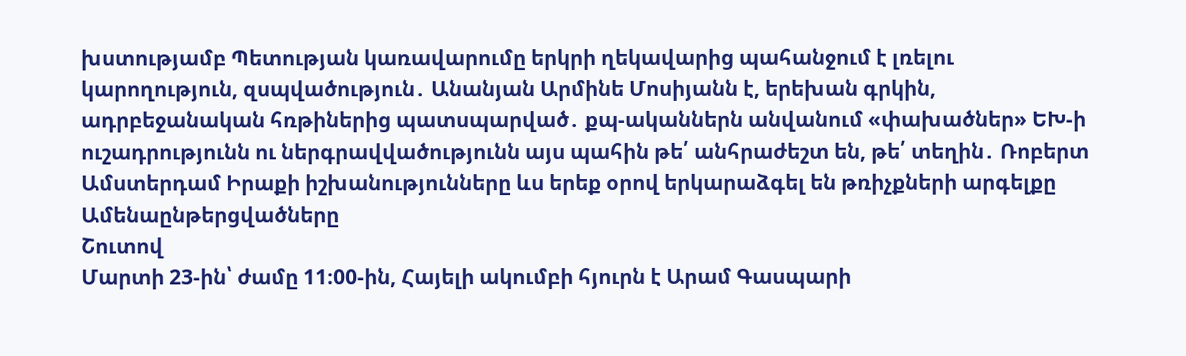խստությամբ Պետության կառավարումը երկրի ղեկավարից պահանջում է լռելու կարողություն, զսպվածություն․ Անանյան Արմինե Մոսիյանն է, երեխան գրկին, ադրբեջանական հռթիներից պատսպարված․ քպ-ականներն անվանում «փախածներ» ԵԽ-ի ուշադրությունն ու ներգրավվածությունն այս պահին թե՛ անհրաժեշտ են, թե՛ տեղին․ Ռոբերտ Ամստերդամ Իրաքի իշխանությունները ևս երեք օրով երկարաձգել են թռիչքների արգելքը
Ամենաընթերցվածները
Շուտով
Մարտի 23-ին՝ ժամը 11։00-ին, Հայելի ակումբի հյուրն է Արամ Գասպարի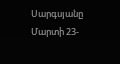Սարգսյանը Մարտի 23-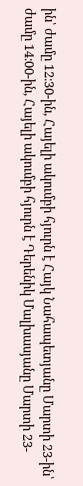ին՝ ժամը 12։30-ին, Հայելի ակումբի հյուրն է Հայկ Նահապետյանը Մարտի 23-ին՝ ժամը 14։00-ին, Հայելի ակումբի հյուրն է Դերենիկ Մալխասյանը Մարտի 23-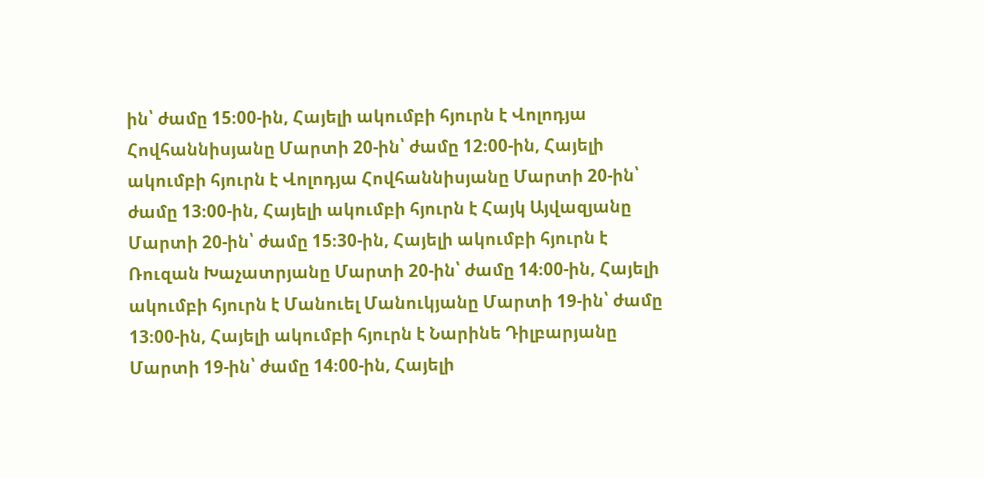ին՝ ժամը 15։00-ին, Հայելի ակումբի հյուրն է Վոլոդյա Հովհաննիսյանը Մարտի 20-ին՝ ժամը 12։00-ին, Հայելի ակումբի հյուրն է Վոլոդյա Հովհաննիսյանը Մարտի 20-ին՝ ժամը 13։00-ին, Հայելի ակումբի հյուրն է Հայկ Այվազյանը Մարտի 20-ին՝ ժամը 15։30-ին, Հայելի ակումբի հյուրն է Ռուզան Խաչատրյանը Մարտի 20-ին՝ ժամը 14։00-ին, Հայելի ակումբի հյուրն է Մանուել Մանուկյանը Մարտի 19-ին՝ ժամը 13։00-ին, Հայելի ակումբի հյուրն է Նարինե Դիլբարյանը Մարտի 19-ին՝ ժամը 14։00-ին, Հայելի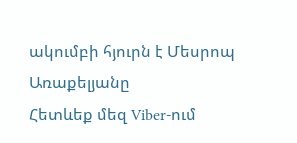ակումբի հյուրն է Մեսրոպ Առաքելյանը
Հետևեք մեզ Viber-ում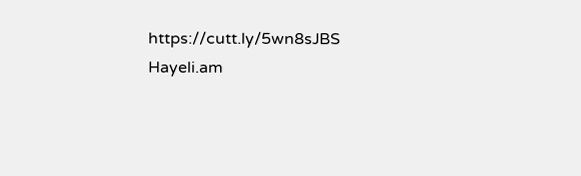https://cutt.ly/5wn8sJBS
Hayeli.am